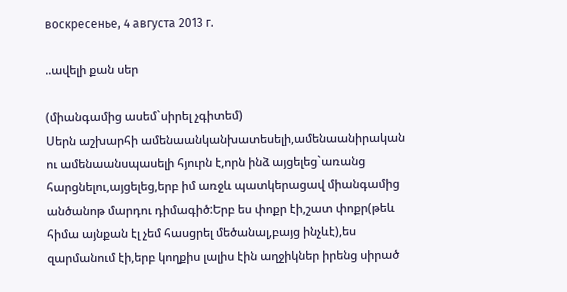воскресенье, 4 августа 2013 г.

..ավելի քան սեր

(միանգամից ասեմ`սիրել չգիտեմ)
Սերն աշխարհի ամենաանկանխատեսելի,ամենաանիրական ու ամենաանսպասելի հյուրն է,որն ինձ այցելեց`առանց հարցնելու,այցելեց,երբ իմ առջև պատկերացավ միանգամից անծանոթ մարդու դիմագիծ:Երբ ես փոքր էի,շատ փոքր(թեև հիմա այնքան էլ չեմ հասցրել մեծանալ,բայց ինչևէ),ես զարմանում էի,երբ կողքիս լալիս էին աղջիկներ իրենց սիրած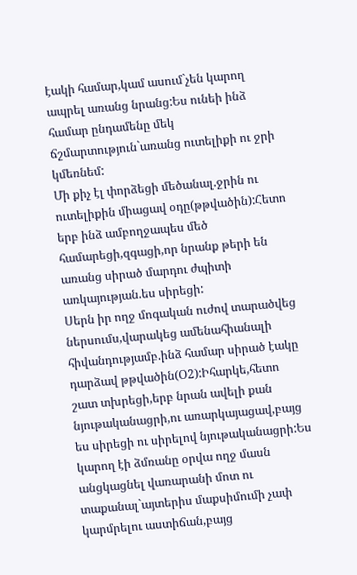էակի համար,կամ ասում`չեն կարող ապրել առանց նրանց:Ես ունեի ինձ համար ընդամենը մեկ ճշմարտություն`առանց ուտելիքի ու ջրի կմեռնեմ:
Մի քիչ էլ փորձեցի մեծանալ.ջրին ու ուտելիքին միացավ օդը(թթվածին):Հետո երբ ինձ ամբողջապես մեծ համարեցի,զգացի,որ նրանք թերի են առանց սիրած մարդու ժպիտի առկայության.ես սիրեցի:
Սերն իր ողջ մոգական ուժով տարածվեց ներսումս,վարակեց ամենահիանալի հիվանդությամբ.ինձ համար սիրած էակը դարձավ թթվածին(Օ2):Իհարկե,հետո շատ տխրեցի,երբ նրան ավելի քան նյութականացրի,ու առարկայացավ,բայց ես սիրեցի ու սիրելով նյութականացրի:Ես կարող էի ձմռանը օրվա ողջ մասն անցկացնել վառարանի մոտ ու տաքանալ`այտերիս մաքսիմումի չափ կարմրելու աստիճան,բայց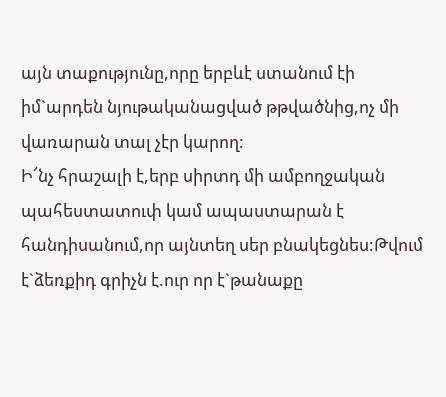այն տաքությունը,որը երբևէ ստանում էի իմ`արդեն նյութականացված թթվածնից,ոչ մի վառարան տալ չէր կարող:
Ի՜նչ հրաշալի է,երբ սիրտդ մի ամբողջական պահեստատուփ կամ ապաստարան է հանդիսանում,որ այնտեղ սեր բնակեցնես:Թվում է`ձեռքիդ գրիչն է.ուր որ է`թանաքը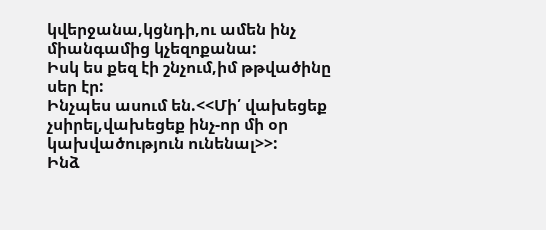կվերջանա,կցնդի,ու ամեն ինչ միանգամից կչեզոքանա:
Իսկ ես քեզ էի շնչում,իմ թթվածինը սեր էր:
Ինչպես ասում են.<<Մի՛ վախեցեք չսիրել,վախեցեք ինչ-որ մի օր կախվածություն ունենալ>>:
Ինձ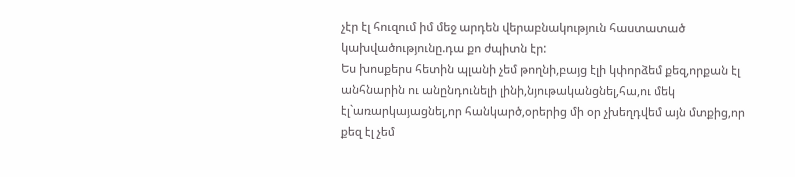չէր էլ հուզում իմ մեջ արդեն վերաբնակություն հաստատած կախվածությունը.դա քո ժպիտն էր:
Ես խոսքերս հետին պլանի չեմ թողնի,բայց էլի կփորձեմ քեզ,որքան էլ անհնարին ու անընդունելի լինի,նյութականցնել,հա,ու մեկ էլ`առարկայացնել,որ հանկարծ,օրերից մի օր չխեղդվեմ այն մտքից,որ քեզ էլ չեմ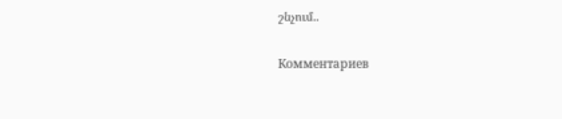շնչում..

Комментариев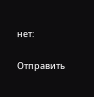нет:

Отправить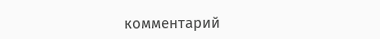комментарий